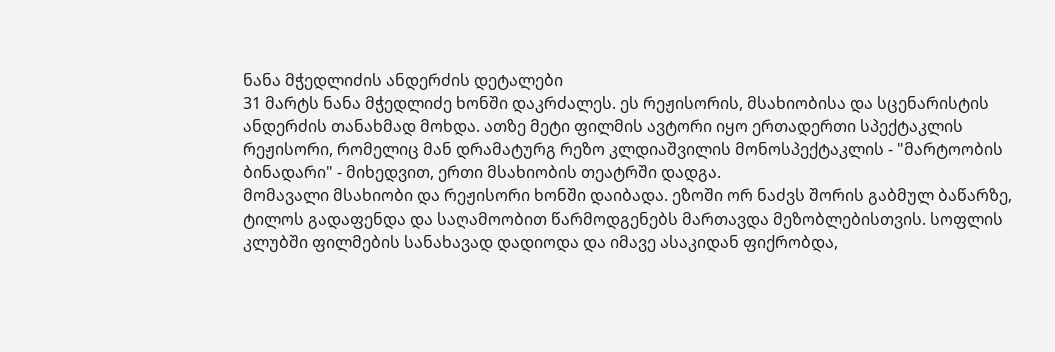ნანა მჭედლიძის ანდერძის დეტალები
31 მარტს ნანა მჭედლიძე ხონში დაკრძალეს. ეს რეჟისორის, მსახიობისა და სცენარისტის ანდერძის თანახმად მოხდა. ათზე მეტი ფილმის ავტორი იყო ერთადერთი სპექტაკლის რეჟისორი, რომელიც მან დრამატურგ რეზო კლდიაშვილის მონოსპექტაკლის - "მარტოობის ბინადარი" - მიხედვით, ერთი მსახიობის თეატრში დადგა.
მომავალი მსახიობი და რეჟისორი ხონში დაიბადა. ეზოში ორ ნაძვს შორის გაბმულ ბაწარზე, ტილოს გადაფენდა და საღამოობით წარმოდგენებს მართავდა მეზობლებისთვის. სოფლის კლუბში ფილმების სანახავად დადიოდა და იმავე ასაკიდან ფიქრობდა,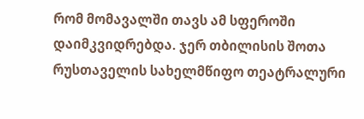რომ მომავალში თავს ამ სფეროში დაიმკვიდრებდა. ჯერ თბილისის შოთა რუსთაველის სახელმწიფო თეატრალური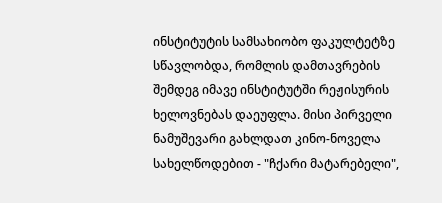ინსტიტუტის სამსახიობო ფაკულტეტზე სწავლობდა, რომლის დამთავრების შემდეგ იმავე ინსტიტუტში რეჟისურის ხელოვნებას დაეუფლა. მისი პირველი ნამუშევარი გახლდათ კინო-ნოველა სახელწოდებით - "ჩქარი მატარებელი",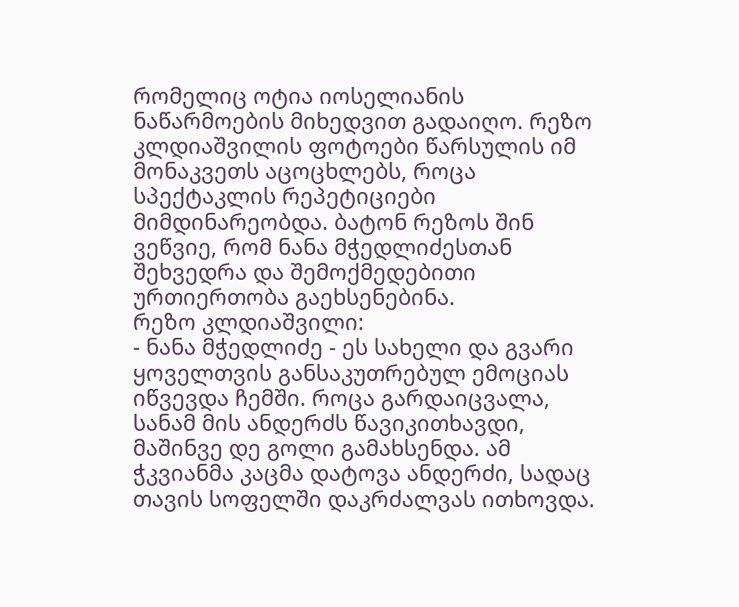რომელიც ოტია იოსელიანის ნაწარმოების მიხედვით გადაიღო. რეზო კლდიაშვილის ფოტოები წარსულის იმ მონაკვეთს აცოცხლებს, როცა სპექტაკლის რეპეტიციები მიმდინარეობდა. ბატონ რეზოს შინ ვეწვიე, რომ ნანა მჭედლიძესთან შეხვედრა და შემოქმედებითი ურთიერთობა გაეხსენებინა.
რეზო კლდიაშვილი:
- ნანა მჭედლიძე - ეს სახელი და გვარი ყოველთვის განსაკუთრებულ ემოციას იწვევდა ჩემში. როცა გარდაიცვალა, სანამ მის ანდერძს წავიკითხავდი, მაშინვე დე გოლი გამახსენდა. ამ ჭკვიანმა კაცმა დატოვა ანდერძი, სადაც თავის სოფელში დაკრძალვას ითხოვდა.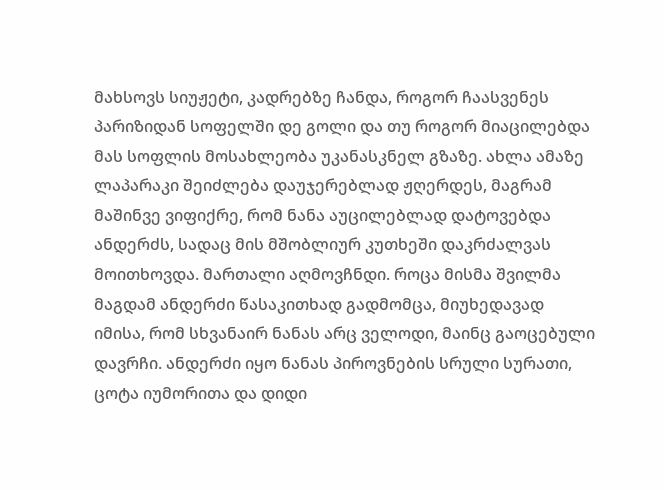მახსოვს სიუჟეტი, კადრებზე ჩანდა, როგორ ჩაასვენეს პარიზიდან სოფელში დე გოლი და თუ როგორ მიაცილებდა მას სოფლის მოსახლეობა უკანასკნელ გზაზე. ახლა ამაზე ლაპარაკი შეიძლება დაუჯერებლად ჟღერდეს, მაგრამ მაშინვე ვიფიქრე, რომ ნანა აუცილებლად დატოვებდა ანდერძს, სადაც მის მშობლიურ კუთხეში დაკრძალვას მოითხოვდა. მართალი აღმოვჩნდი. როცა მისმა შვილმა მაგდამ ანდერძი წასაკითხად გადმომცა, მიუხედავად იმისა, რომ სხვანაირ ნანას არც ველოდი, მაინც გაოცებული დავრჩი. ანდერძი იყო ნანას პიროვნების სრული სურათი, ცოტა იუმორითა და დიდი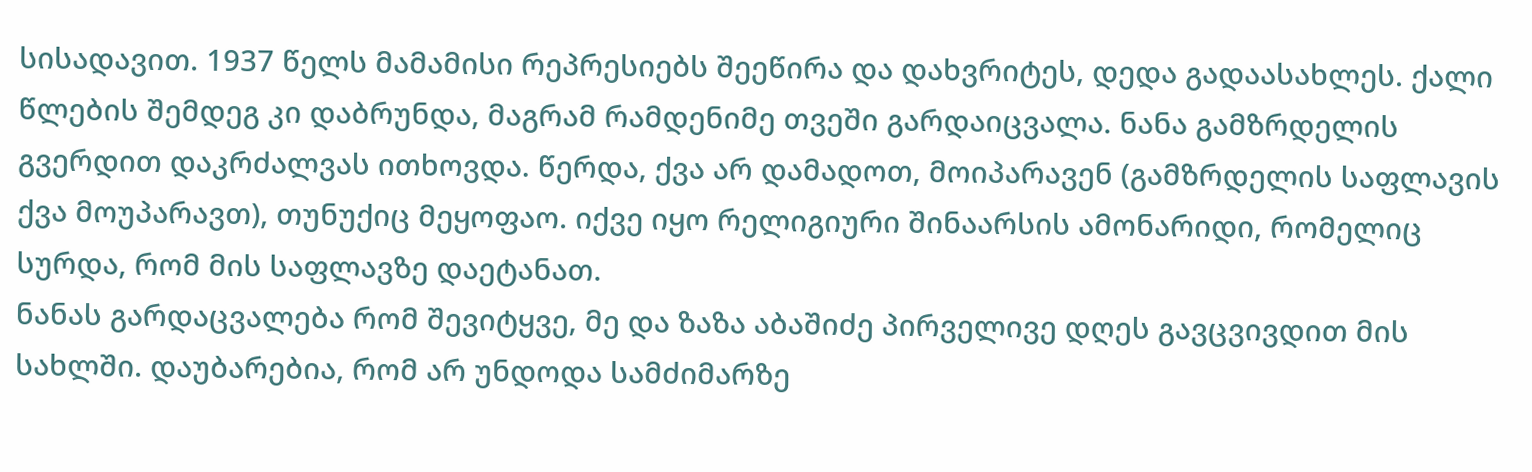სისადავით. 1937 წელს მამამისი რეპრესიებს შეეწირა და დახვრიტეს, დედა გადაასახლეს. ქალი წლების შემდეგ კი დაბრუნდა, მაგრამ რამდენიმე თვეში გარდაიცვალა. ნანა გამზრდელის გვერდით დაკრძალვას ითხოვდა. წერდა, ქვა არ დამადოთ, მოიპარავენ (გამზრდელის საფლავის ქვა მოუპარავთ), თუნუქიც მეყოფაო. იქვე იყო რელიგიური შინაარსის ამონარიდი, რომელიც სურდა, რომ მის საფლავზე დაეტანათ.
ნანას გარდაცვალება რომ შევიტყვე, მე და ზაზა აბაშიძე პირველივე დღეს გავცვივდით მის სახლში. დაუბარებია, რომ არ უნდოდა სამძიმარზე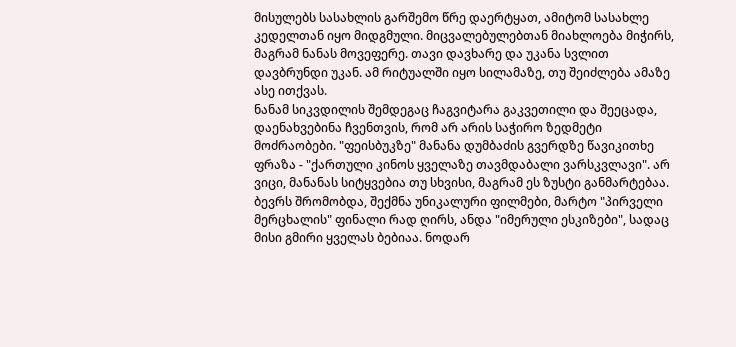მისულებს სასახლის გარშემო წრე დაერტყათ, ამიტომ სასახლე კედელთან იყო მიდგმული. მიცვალებულებთან მიახლოება მიჭირს, მაგრამ ნანას მოვეფერე. თავი დავხარე და უკანა სვლით დავბრუნდი უკან. ამ რიტუალში იყო სილამაზე, თუ შეიძლება ამაზე ასე ითქვას.
ნანამ სიკვდილის შემდეგაც ჩაგვიტარა გაკვეთილი და შეეცადა, დაენახვებინა ჩვენთვის, რომ არ არის საჭირო ზედმეტი მოძრაობები. "ფეისბუკზე" მანანა დუმბაძის გვერდზე წავიკითხე ფრაზა - "ქართული კინოს ყველაზე თავმდაბალი ვარსკვლავი". არ ვიცი, მანანას სიტყვებია თუ სხვისი, მაგრამ ეს ზუსტი განმარტებაა.
ბევრს შრომობდა, შექმნა უნიკალური ფილმები, მარტო "პირველი მერცხალის" ფინალი რად ღირს, ანდა "იმერული ესკიზები", სადაც მისი გმირი ყველას ბებიაა. ნოდარ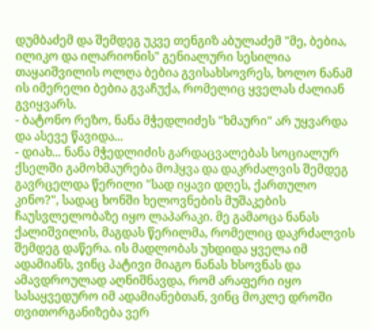დუმბაძემ და შემდეგ უკვე თენგიზ აბულაძემ "მე, ბებია, ილიკო და ილარიონის" გენიალური სესილია თაყაიშვილის ოლღა ბებია გვისახსოვრეს, ხოლო ნანამ ის იმერელი ბებია გვაჩუქა, რომელიც ყველას ძალიან გვიყვარს.
- ბატონო რეზო, ნანა მჭედლიძეს "ხმაური" არ უყვარდა და ასევე წავიდა...
- დიახ... ნანა მჭედლიძის გარდაცვალებას სოციალურ ქსელში გამოხმაურება მოჰყვა და დაკრძალვის შემდეგ გავრცელდა წერილი "სად იყავი დღეს, ქართულო კინო?", სადაც ხონში ხელოვნების მუშაკების ჩაუსვლელობაზე იყო ლაპარაკი. მე გამაოცა ნანას ქალიშვილის, მაგდას წერილმა, რომელიც დაკრძალვის შემდეგ დაწერა. ის მადლობას უხდიდა ყველა იმ ადამიანს, ვინც პატივი მიაგო ნანას ხსოვნას და ამავდროულად აღნიშნავდა, რომ არაფერი იყო სასაყვედურო იმ ადამიანებთან, ვინც მოკლე დროში თვითორგანიზება ვერ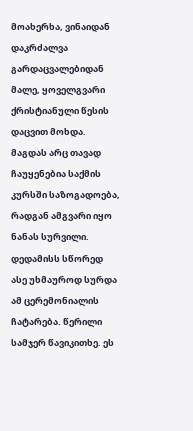მოახერხა, ვინაიდან დაკრძალვა გარდაცვალებიდან მალე, ყოველგვარი ქრისტიანული წესის დაცვით მოხდა. მაგდას არც თავად ჩაუყენებია საქმის კურსში საზოგადოება, რადგან ამგვარი იყო ნანას სურვილი. დედამისს სწორედ ასე უხმაუროდ სურდა ამ ცერემონიალის ჩატარება. წერილი სამჯერ წავიკითხე. ეს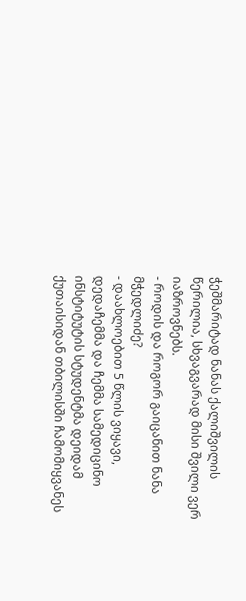ჭეშმარიტად ნანას ქალიშვილის წერილია, სხვაგვარად მისი შვილი ვერ იაზროვნებს.
- როდის და როგორ გაიცანით ნანა მჭედლიძე?
- დაახლოებით 5 წლის ვიყავი, დედაჩემმა და ჩემმა სამედიცინო ინსტიტუტის სტუდენტმა დეიდამ ქუთაისიდან თბილისში ჩამომიყვანეს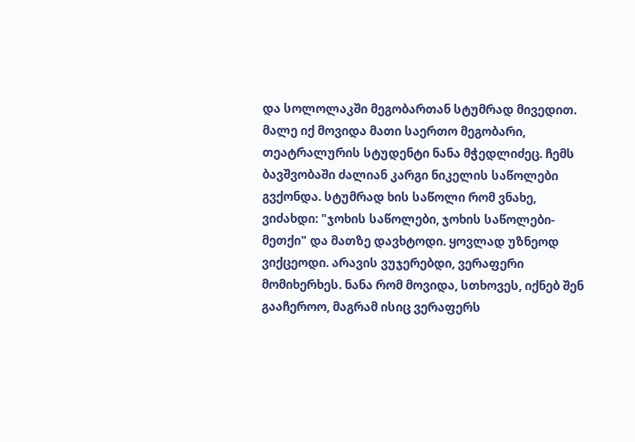და სოლოლაკში მეგობართან სტუმრად მივედით. მალე იქ მოვიდა მათი საერთო მეგობარი, თეატრალურის სტუდენტი ნანა მჭედლიძეც. ჩემს ბავშვობაში ძალიან კარგი ნიკელის საწოლები გვქონდა. სტუმრად ხის საწოლი რომ ვნახე, ვიძახდი: "ჯოხის საწოლები, ჯოხის საწოლები-მეთქი" და მათზე დავხტოდი. ყოვლად უზნეოდ ვიქცეოდი. არავის ვუჯერებდი, ვერაფერი მომიხერხეს. ნანა რომ მოვიდა, სთხოვეს, იქნებ შენ გააჩეროო, მაგრამ ისიც ვერაფერს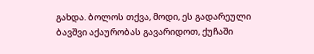გახდა. ბოლოს თქვა, მოდი, ეს გადარეული ბავშვი აქაურობას გავარიდოთ, ქუჩაში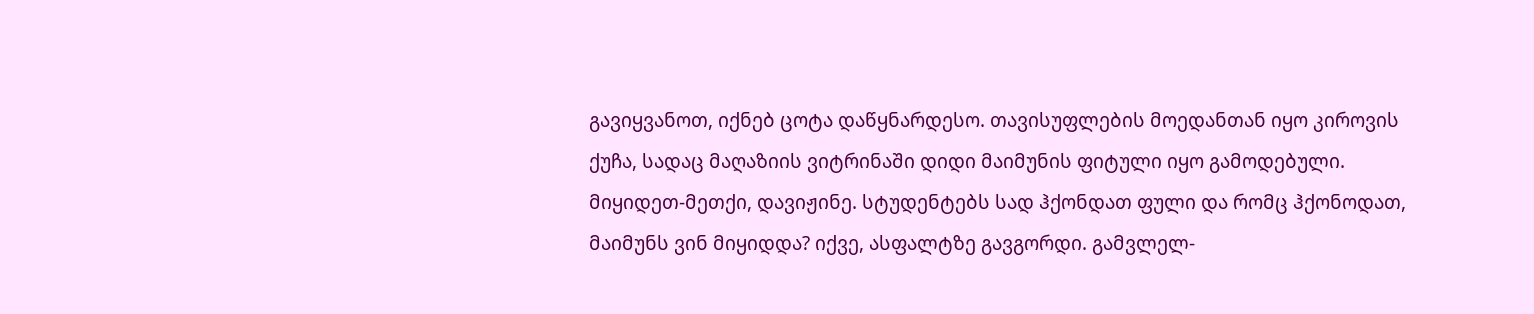გავიყვანოთ, იქნებ ცოტა დაწყნარდესო. თავისუფლების მოედანთან იყო კიროვის ქუჩა, სადაც მაღაზიის ვიტრინაში დიდი მაიმუნის ფიტული იყო გამოდებული. მიყიდეთ-მეთქი, დავიჟინე. სტუდენტებს სად ჰქონდათ ფული და რომც ჰქონოდათ, მაიმუნს ვინ მიყიდდა? იქვე, ასფალტზე გავგორდი. გამვლელ-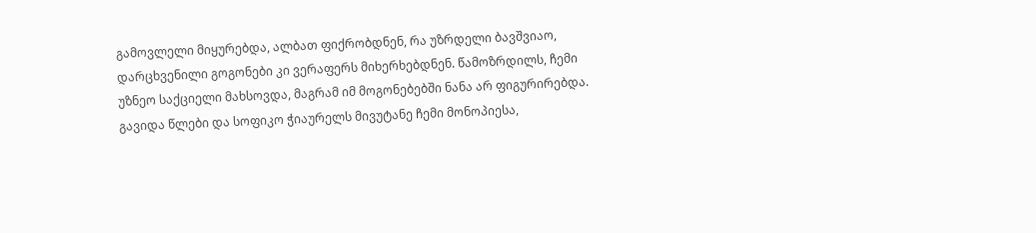გამოვლელი მიყურებდა, ალბათ ფიქრობდნენ, რა უზრდელი ბავშვიაო, დარცხვენილი გოგონები კი ვერაფერს მიხერხებდნენ. წამოზრდილს, ჩემი უზნეო საქციელი მახსოვდა, მაგრამ იმ მოგონებებში ნანა არ ფიგურირებდა. გავიდა წლები და სოფიკო ჭიაურელს მივუტანე ჩემი მონოპიესა,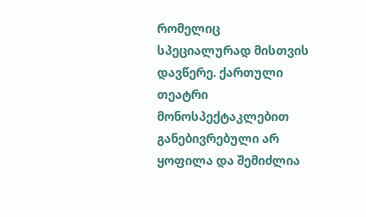რომელიც სპეციალურად მისთვის დავწერე. ქართული თეატრი მონოსპექტაკლებით განებივრებული არ ყოფილა და შემიძლია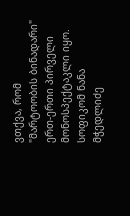ვთქვა, რომ "მარტოობის ბინადარი" ერთ-ერთი პირველი მონოსპექტაკლი იყო. სოფიკომ ნანა მჭედლიძე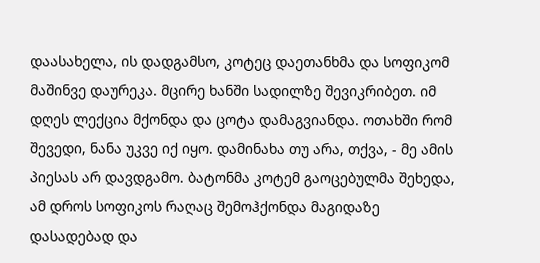დაასახელა, ის დადგამსო, კოტეც დაეთანხმა და სოფიკომ მაშინვე დაურეკა. მცირე ხანში სადილზე შევიკრიბეთ. იმ დღეს ლექცია მქონდა და ცოტა დამაგვიანდა. ოთახში რომ შევედი, ნანა უკვე იქ იყო. დამინახა თუ არა, თქვა, - მე ამის პიესას არ დავდგამო. ბატონმა კოტემ გაოცებულმა შეხედა, ამ დროს სოფიკოს რაღაც შემოჰქონდა მაგიდაზე დასადებად და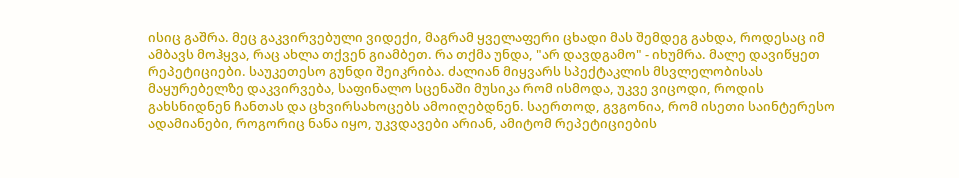ისიც გაშრა. მეც გაკვირვებული ვიდექი, მაგრამ ყველაფერი ცხადი მას შემდეგ გახდა, როდესაც იმ ამბავს მოჰყვა, რაც ახლა თქვენ გიამბეთ. რა თქმა უნდა, "არ დავდგამო" - იხუმრა. მალე დავიწყეთ რეპეტიციები. საუკეთესო გუნდი შეიკრიბა. ძალიან მიყვარს სპექტაკლის მსვლელობისას მაყურებელზე დაკვირვება, საფინალო სცენაში მუსიკა რომ ისმოდა, უკვე ვიცოდი, როდის გახსნიდნენ ჩანთას და ცხვირსახოცებს ამოიღებდნენ. საერთოდ, გვგონია, რომ ისეთი საინტერესო ადამიანები, როგორიც ნანა იყო, უკვდავები არიან, ამიტომ რეპეტიციების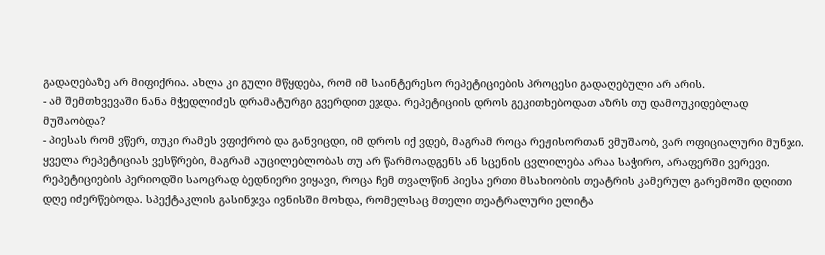გადაღებაზე არ მიფიქრია. ახლა კი გული მწყდება, რომ იმ საინტერესო რეპეტიციების პროცესი გადაღებული არ არის.
- ამ შემთხვევაში ნანა მჭედლიძეს დრამატურგი გვერდით ეჯდა. რეპეტიციის დროს გეკითხებოდათ აზრს თუ დამოუკიდებლად მუშაობდა?
- პიესას რომ ვწერ, თუკი რამეს ვფიქრობ და განვიცდი, იმ დროს იქ ვდებ, მაგრამ როცა რეჟისორთან ვმუშაობ, ვარ ოფიციალური მუნჯი. ყველა რეპეტიციას ვესწრები, მაგრამ აუცილებლობას თუ არ წარმოადგენს ან სცენის ცვლილება არაა საჭირო, არაფერში ვერევი. რეპეტიციების პერიოდში საოცრად ბედნიერი ვიყავი, როცა ჩემ თვალწინ პიესა ერთი მსახიობის თეატრის კამერულ გარემოში დღითი დღე იძერწებოდა. სპექტაკლის გასინჯვა ივნისში მოხდა, რომელსაც მთელი თეატრალური ელიტა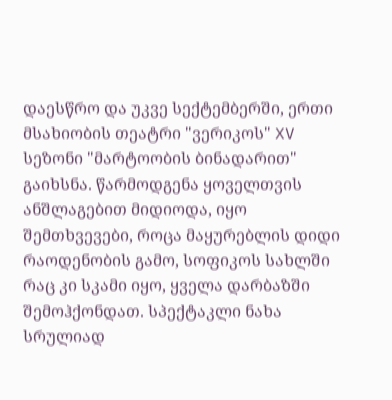დაესწრო და უკვე სექტემბერში, ერთი მსახიობის თეატრი "ვერიკოს" XV სეზონი "მარტოობის ბინადარით" გაიხსნა. წარმოდგენა ყოველთვის ანშლაგებით მიდიოდა, იყო შემთხვევები, როცა მაყურებლის დიდი რაოდენობის გამო, სოფიკოს სახლში რაც კი სკამი იყო, ყველა დარბაზში შემოჰქონდათ. სპექტაკლი ნახა სრულიად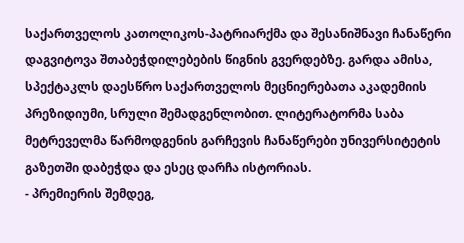საქართველოს კათოლიკოს-პატრიარქმა და შესანიშნავი ჩანაწერი დაგვიტოვა შთაბეჭდილებების წიგნის გვერდებზე. გარდა ამისა, სპექტაკლს დაესწრო საქართველოს მეცნიერებათა აკადემიის პრეზიდიუმი, სრული შემადგენლობით. ლიტერატორმა საბა მეტრეველმა წარმოდგენის გარჩევის ჩანაწერები უნივერსიტეტის გაზეთში დაბეჭდა და ესეც დარჩა ისტორიას.
- პრემიერის შემდეგ,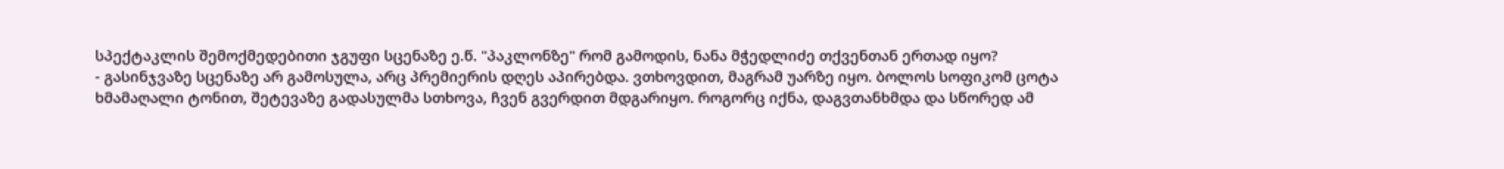სპექტაკლის შემოქმედებითი ჯგუფი სცენაზე ე.წ. "პაკლონზე" რომ გამოდის, ნანა მჭედლიძე თქვენთან ერთად იყო?
- გასინჯვაზე სცენაზე არ გამოსულა, არც პრემიერის დღეს აპირებდა. ვთხოვდით, მაგრამ უარზე იყო. ბოლოს სოფიკომ ცოტა ხმამაღალი ტონით, შეტევაზე გადასულმა სთხოვა, ჩვენ გვერდით მდგარიყო. როგორც იქნა, დაგვთანხმდა და სწორედ ამ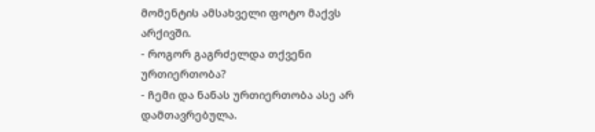მომენტის ამსახველი ფოტო მაქვს არქივში.
- როგორ გაგრძელდა თქვენი ურთიერთობა?
- ჩემი და ნანას ურთიერთობა ასე არ დამთავრებულა.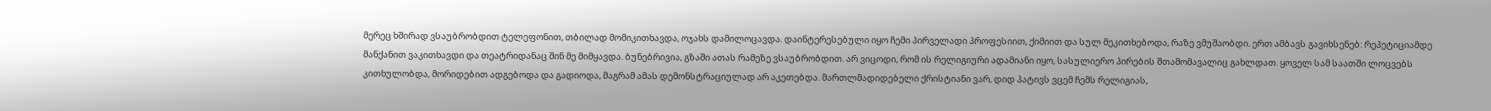მერეც ხშირად ვსაუბრობდით ტელეფონით, თბილად მომიკითხავდა, ოჯახს დამილოცავდა. დაინტერესებული იყო ჩემი პირველადი პროფესიით, ქიმიით და სულ მეკითხებოდა, რაზე ვმუშაობდი. ერთ ამბავს გავიხსენებ: რეპეტიციამდე მანქანით ვაკითხავდი და თეატრიდანაც შინ მე მიმყავდა. ბუნებრივია, გზაში ათას რამეზე ვსაუბრობდით. არ ვიცოდი, რომ ის რელიგიური ადამიანი იყო, სასულიერო პირების შთამომავალიც გახლდათ. ყოველ სამ საათში ლოცვებს კითხულობდა, მორიდებით ადგებოდა და გადიოდა, მაგრამ ამას დემონსტრაციულად არ აკეთებდა. მართლმადიდებელი ქრისტიანი ვარ, დიდ პატივს ვცემ ჩემს რელიგიას,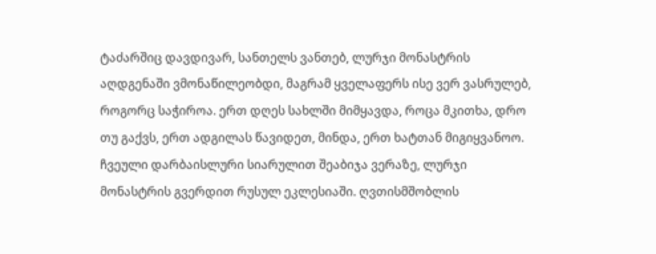ტაძარშიც დავდივარ, სანთელს ვანთებ, ლურჯი მონასტრის აღდგენაში ვმონაწილეობდი, მაგრამ ყველაფერს ისე ვერ ვასრულებ, როგორც საჭიროა. ერთ დღეს სახლში მიმყავდა, როცა მკითხა, დრო თუ გაქვს, ერთ ადგილას წავიდეთ, მინდა, ერთ ხატთან მიგიყვანოო. ჩვეული დარბაისლური სიარულით შეაბიჯა ვერაზე, ლურჯი მონასტრის გვერდით რუსულ ეკლესიაში. ღვთისმშობლის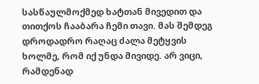სასწაულმოქმედ ხატთან მივედით და თითქოს ჩააბარა ჩემი თავი. მას შემდეგ დროდადრო რაღაც ძალა მეტყვის ხოლმე, რომ იქ უნდა მივიდე. არ ვიცი, რამდენად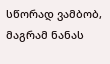სწორად ვამბობ, მაგრამ ნანას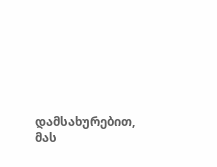დამსახურებით, მას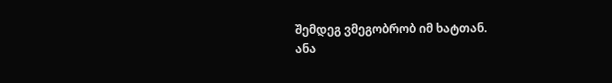შემდეგ ვმეგობრობ იმ ხატთან.
ანა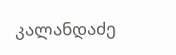კალანდაძე